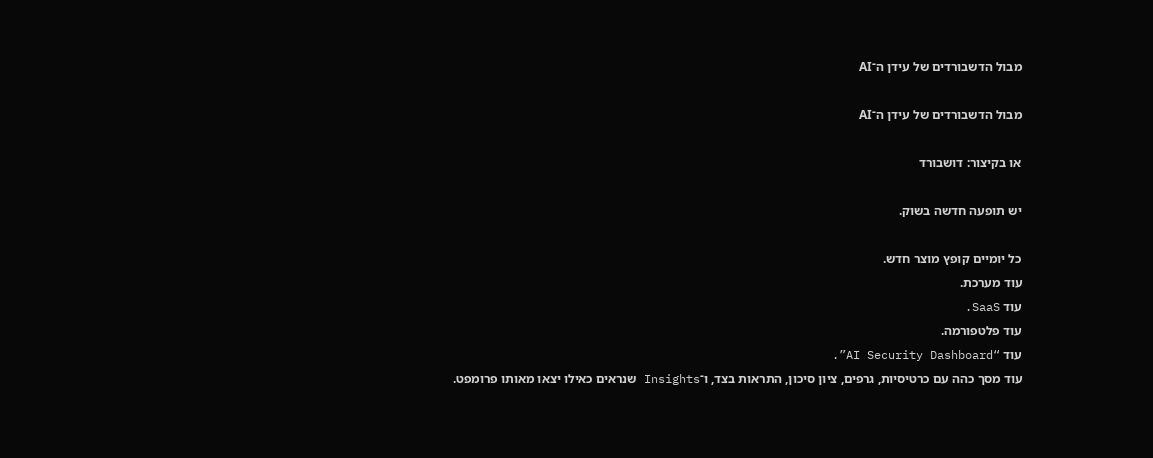מבול הדשבורדים של עידן ה־AI

מבול הדשבורדים של עידן ה־AI

או בקיצור: דושבורד

יש תופעה חדשה בשוק.

כל יומיים קופץ מוצר חדש.
עוד מערכת.
עוד SaaS.
עוד פלטפורמה.
עוד “AI Security Dashboard”.
עוד מסך כהה עם כרטיסיות, גרפים, ציון סיכון, התראות בצד, ו־Insights שנראים כאילו יצאו מאותו פרומפט.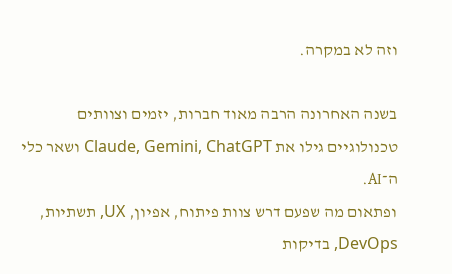וזה לא במקרה.

בשנה האחרונה הרבה מאוד חברות, יזמים וצוותים טכנולוגיים גילו את Claude, Gemini, ChatGPT ושאר כלי ה־AI.
ופתאום מה שפעם דרש צוות פיתוח, אפיון, UX, תשתיות, DevOps, בדיקות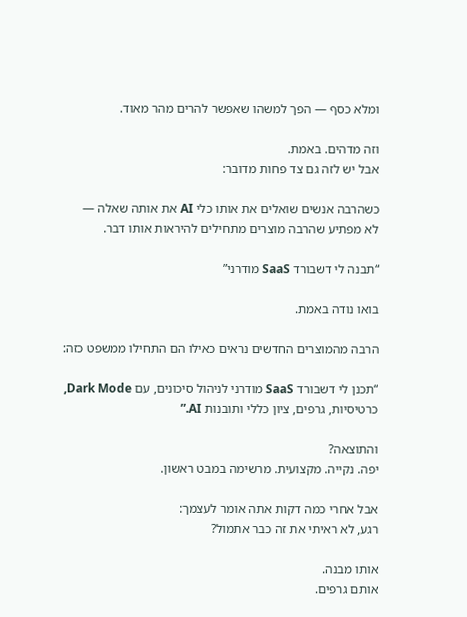ומלא כסף — הפך למשהו שאפשר להרים מהר מאוד.

וזה מדהים. באמת.
אבל יש לזה גם צד פחות מדובר:

כשהרבה אנשים שואלים את אותו כלי AI את אותה שאלה —
לא מפתיע שהרבה מוצרים מתחילים להיראות אותו דבר.

“תבנה לי דשבורד SaaS מודרני”

בואו נודה באמת.

הרבה מהמוצרים החדשים נראים כאילו הם התחילו ממשפט כזה:

“תכנן לי דשבורד SaaS מודרני לניהול סיכונים, עם Dark Mode, כרטיסיות, גרפים, ציון כללי ותובנות AI.”

והתוצאה?
יפה. נקייה. מקצועית. מרשימה במבט ראשון.

אבל אחרי כמה דקות אתה אומר לעצמך:
רגע, לא ראיתי את זה כבר אתמול?

אותו מבנה.
אותם גרפים.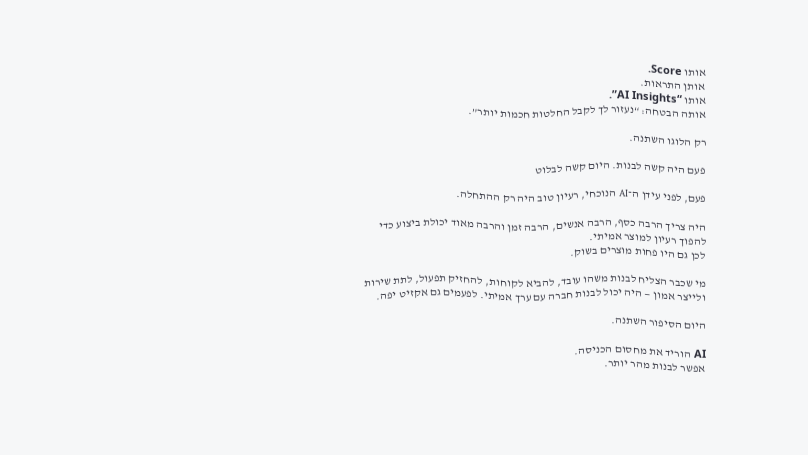אותו Score.
אותן התראות.
אותו “AI Insights”.
אותה הבטחה: “נעזור לך לקבל החלטות חכמות יותר”.

רק הלוגו השתנה.

פעם היה קשה לבנות. היום קשה לבלוט

פעם, לפני עידן ה־AI הנוכחי, רעיון טוב היה רק ההתחלה.

היה צריך הרבה כסף, הרבה אנשים, הרבה זמן והרבה מאוד יכולת ביצוע כדי להפוך רעיון למוצר אמיתי.
לכן גם היו פחות מוצרים בשוק.

מי שכבר הצליח לבנות משהו עובד, להביא לקוחות, להחזיק תפעול, לתת שירות ולייצר אמון — היה יכול לבנות חברה עם ערך אמיתי. לפעמים גם אקזיט יפה.

היום הסיפור השתנה.

AI הוריד את מחסום הכניסה.
אפשר לבנות מהר יותר.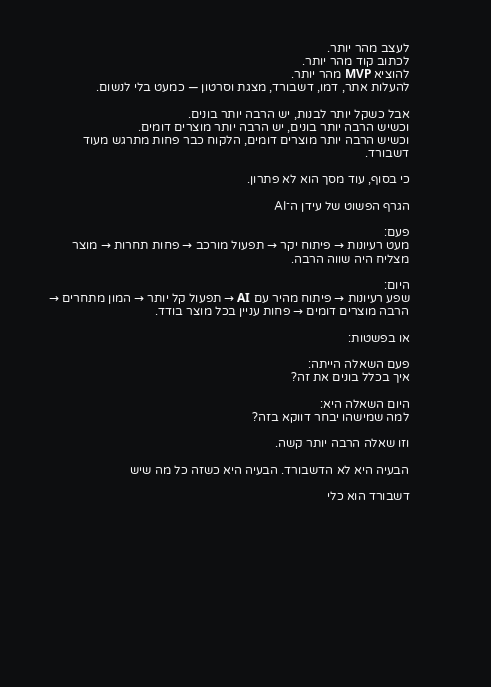לעצב מהר יותר.
לכתוב קוד מהר יותר.
להוציא MVP מהר יותר.
להעלות אתר, דמו, דשבורד, מצגת וסרטון — כמעט בלי לנשום.

אבל כשקל יותר לבנות, יש הרבה יותר בונים.
וכשיש הרבה יותר בונים, יש הרבה יותר מוצרים דומים.
וכשיש הרבה יותר מוצרים דומים, הלקוח כבר פחות מתרגש מעוד דשבורד.

כי בסוף, עוד מסך הוא לא פתרון.

הגרף הפשוט של עידן ה־AI

פעם:
מעט רעיונות → פיתוח יקר → תפעול מורכב → פחות תחרות → מוצר מצליח היה שווה הרבה.

היום:
שפע רעיונות → פיתוח מהיר עם AI → תפעול קל יותר → המון מתחרים → הרבה מוצרים דומים → פחות עניין בכל מוצר בודד.

או בפשטות:

פעם השאלה הייתה:
איך בכלל בונים את זה?

היום השאלה היא:
למה שמישהו יבחר דווקא בזה?

וזו שאלה הרבה יותר קשה.

הבעיה היא לא הדשבורד. הבעיה היא כשזה כל מה שיש

דשבורד הוא כלי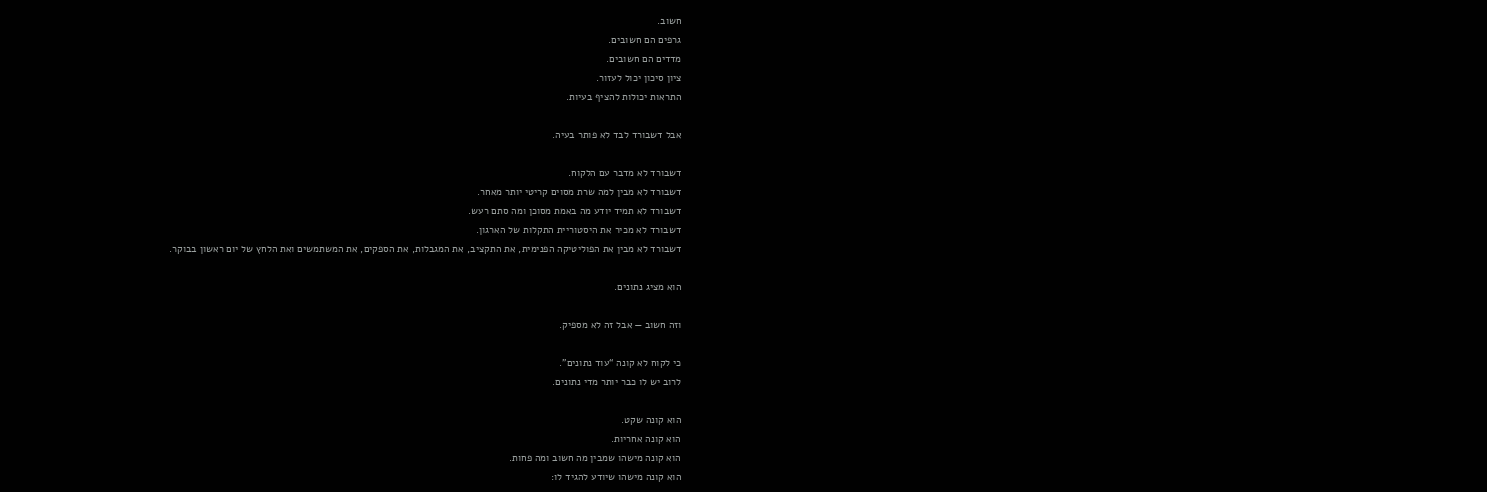חשוב.
גרפים הם חשובים.
מדדים הם חשובים.
ציון סיכון יכול לעזור.
התראות יכולות להציף בעיות.

אבל דשבורד לבד לא פותר בעיה.

דשבורד לא מדבר עם הלקוח.
דשבורד לא מבין למה שרת מסוים קריטי יותר מאחר.
דשבורד לא תמיד יודע מה באמת מסוכן ומה סתם רעש.
דשבורד לא מכיר את היסטוריית התקלות של הארגון.
דשבורד לא מבין את הפוליטיקה הפנימית, את התקציב, את המגבלות, את הספקים, את המשתמשים ואת הלחץ של יום ראשון בבוקר.

הוא מציג נתונים.

וזה חשוב — אבל זה לא מספיק.

כי לקוח לא קונה “עוד נתונים”.
לרוב יש לו כבר יותר מדי נתונים.

הוא קונה שקט.
הוא קונה אחריות.
הוא קונה מישהו שמבין מה חשוב ומה פחות.
הוא קונה מישהו שיודע להגיד לו: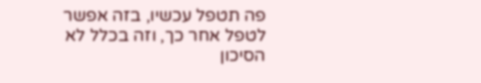פה תטפל עכשיו, בזה אפשר לטפל אחר כך, וזה בכלל לא הסיכון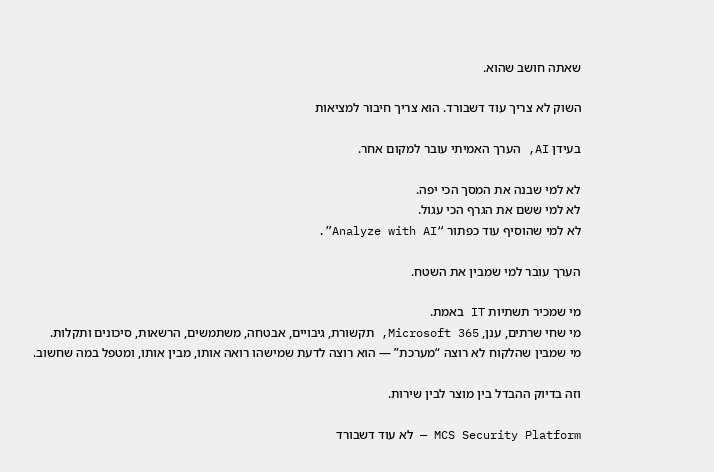שאתה חושב שהוא.

השוק לא צריך עוד דשבורד. הוא צריך חיבור למציאות

בעידן AI, הערך האמיתי עובר למקום אחר.

לא למי שבנה את המסך הכי יפה.
לא למי ששם את הגרף הכי עגול.
לא למי שהוסיף עוד כפתור “Analyze with AI”.

הערך עובר למי שמבין את השטח.

מי שמכיר תשתיות IT באמת.
מי שחי שרתים, ענן, Microsoft 365, תקשורת, גיבויים, אבטחה, משתמשים, הרשאות, סיכונים ותקלות.
מי שמבין שהלקוח לא רוצה “מערכת” — הוא רוצה לדעת שמישהו רואה אותו, מבין אותו, ומטפל במה שחשוב.

וזה בדיוק ההבדל בין מוצר לבין שירות.

MCS Security Platform — לא עוד דשבורד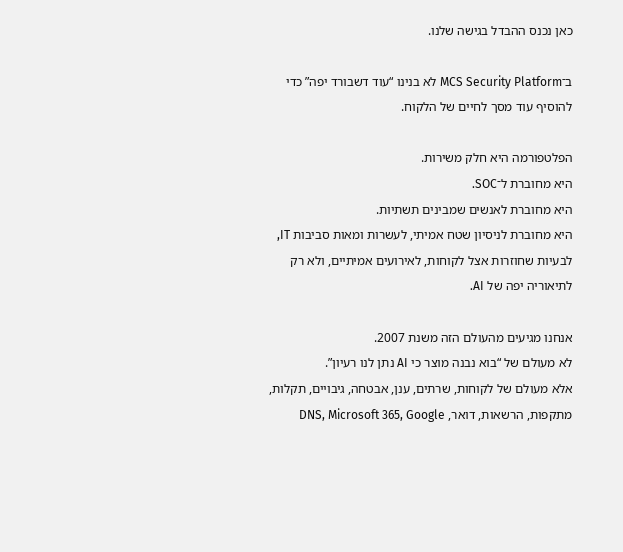כאן נכנס ההבדל בגישה שלנו.

ב־MCS Security Platform לא בנינו “עוד דשבורד יפה” כדי להוסיף עוד מסך לחיים של הלקוח.

הפלטפורמה היא חלק משירות.
היא מחוברת ל־SOC.
היא מחוברת לאנשים שמבינים תשתיות.
היא מחוברת לניסיון שטח אמיתי, לעשרות ומאות סביבות IT, לבעיות שחוזרות אצל לקוחות, לאירועים אמיתיים, ולא רק לתיאוריה יפה של AI.

אנחנו מגיעים מהעולם הזה משנת 2007.
לא מעולם של “בוא נבנה מוצר כי AI נתן לנו רעיון”.
אלא מעולם של לקוחות, שרתים, ענן, אבטחה, גיבויים, תקלות, מתקפות, הרשאות, דואר, DNS, Microsoft 365, Google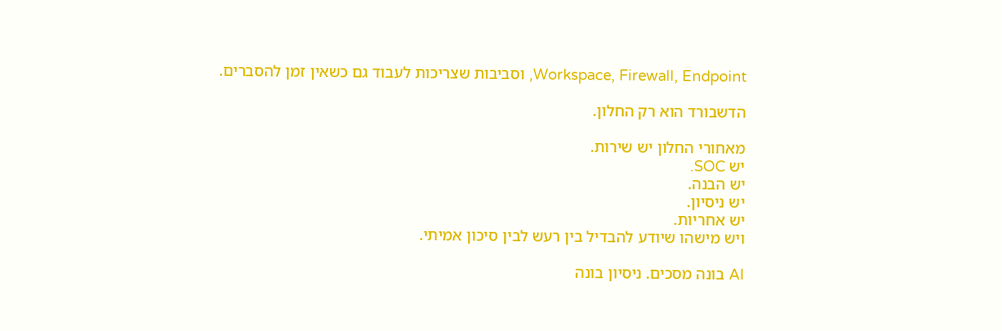Workspace, Firewall, Endpoint, וסביבות שצריכות לעבוד גם כשאין זמן להסברים.

הדשבורד הוא רק החלון.

מאחורי החלון יש שירות.
יש SOC.
יש הבנה.
יש ניסיון.
יש אחריות.
ויש מישהו שיודע להבדיל בין רעש לבין סיכון אמיתי.

AI בונה מסכים. ניסיון בונה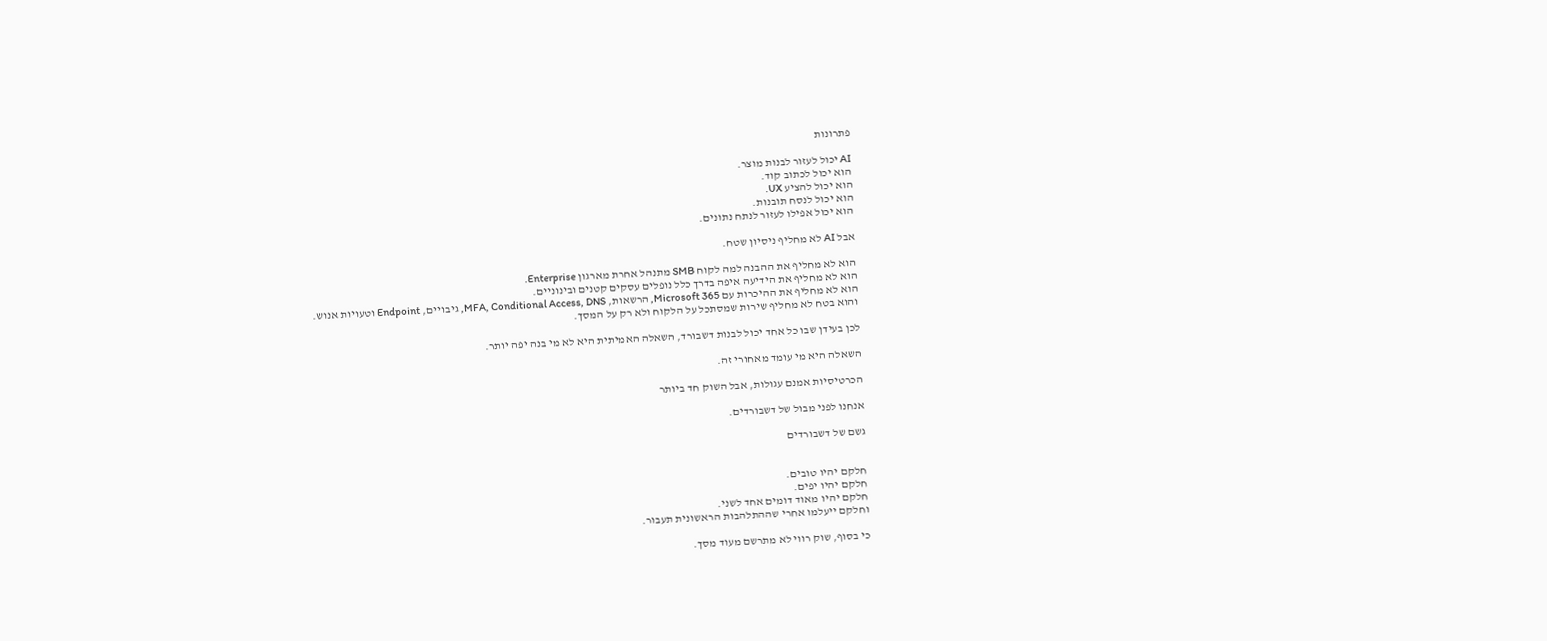פתרונות

AI יכול לעזור לבנות מוצר.
הוא יכול לכתוב קוד.
הוא יכול להציע UX.
הוא יכול לנסח תובנות.
הוא יכול אפילו לעזור לנתח נתונים.

אבל AI לא מחליף ניסיון שטח.

הוא לא מחליף את ההבנה למה לקוח SMB מתנהל אחרת מארגון Enterprise.
הוא לא מחליף את הידיעה איפה בדרך כלל נופלים עסקים קטנים ובינוניים.
הוא לא מחליף את ההיכרות עם Microsoft 365, הרשאות, MFA, Conditional Access, DNS, גיבויים, Endpoint וטעויות אנוש.
והוא בטח לא מחליף שירות שמסתכל על הלקוח ולא רק על המסך.

לכן בעידן שבו כל אחד יכול לבנות דשבורד, השאלה האמיתית היא לא מי בנה יפה יותר.

השאלה היא מי עומד מאחורי זה.

הכרטיסיות אמנם עגולות, אבל השוק חד ביותר

אנחנו לפני מבול של דשבורדים.

גשם של דשבורדים


חלקם יהיו טובים.
חלקם יהיו יפים.
חלקם יהיו מאוד דומים אחד לשני.
וחלקם ייעלמו אחרי שההתלהבות הראשונית תעבור.

כי בסוף, שוק רווי לא מתרשם מעוד מסך.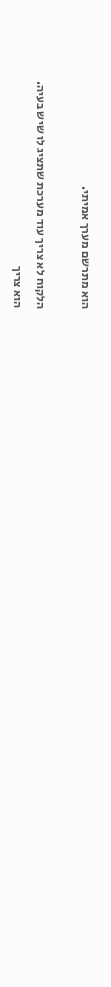הוא מתרשם מערך אמיתי.

הלקוח לא צריך עוד מערכת שתציג לו שיש בעיה.
הוא צריך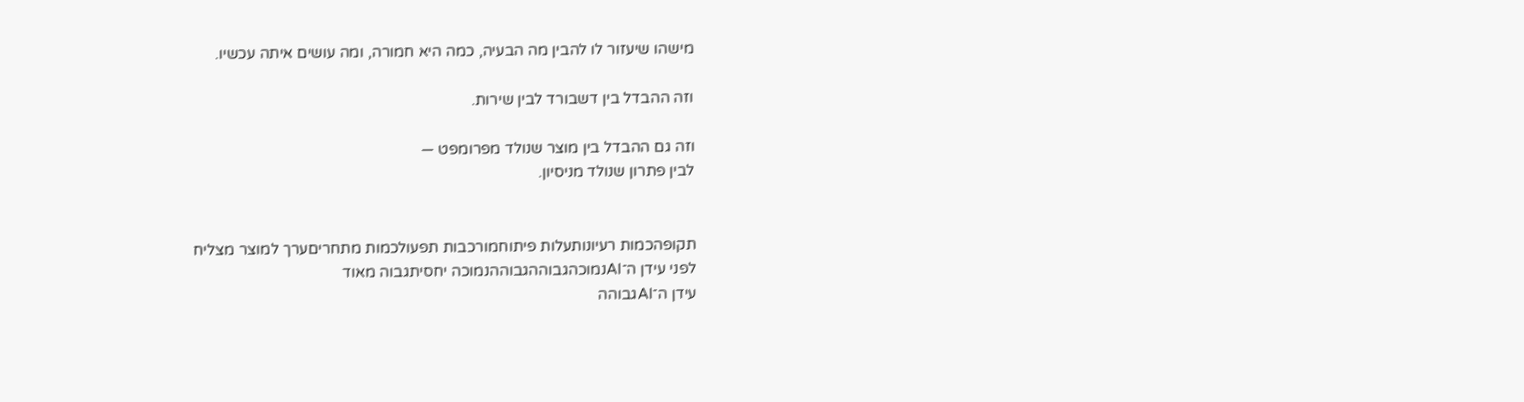מישהו שיעזור לו להבין מה הבעיה, כמה היא חמורה, ומה עושים איתה עכשיו.

וזה ההבדל בין דשבורד לבין שירות.

וזה גם ההבדל בין מוצר שנולד מפרומפט —
לבין פתרון שנולד מניסיון.


תקופהכמות רעיונותעלות פיתוחמורכבות תפעולכמות מתחריםערך למוצר מצליח
לפני עידן ה־AIנמוכהגבוההגבוההנמוכה יחסיתגבוה מאוד
עידן ה־AIגבוהה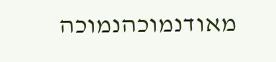מאודנמוכהנמוכה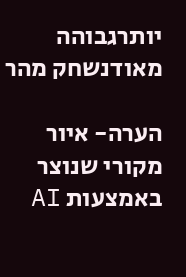יותרגבוהה מאודנשחק מהר

הערה- איור מקורי שנוצר באמצעות AI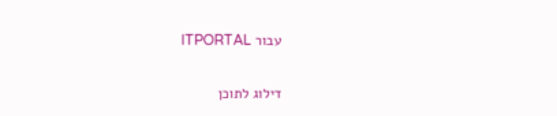עבור ITPORTAL

דילוג לתוכן